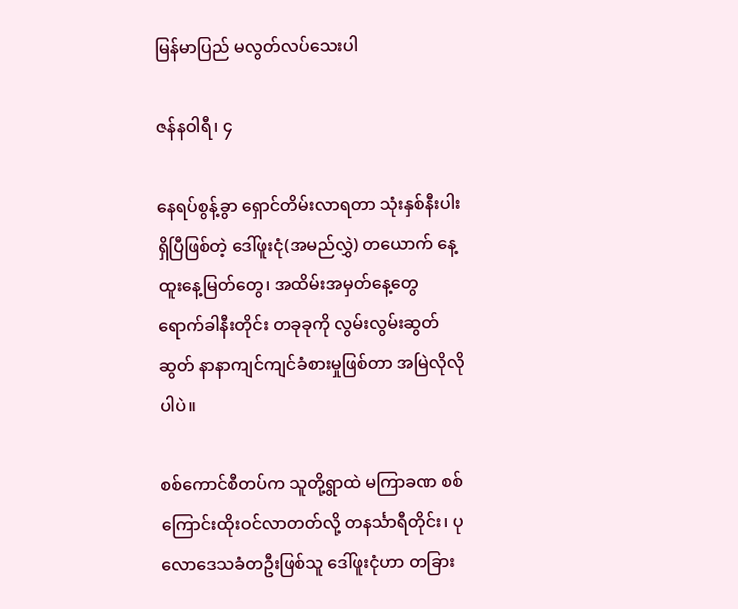မြန်မာပြည် မလွတ်လပ်သေးပါ

ဇန်နဝါရီ၊ ၄

နေရပ်စွန့်ခွာ ရှောင်တိမ်းလာရတာ သုံးနှစ်နီးပါး ရှိပြီဖြစ်တဲ့ ဒေါ်ဖူးငုံ(အမည်လွှဲ) တယောက် နေ့ထူးနေ့မြတ်တွေ၊ အထိမ်းအမှတ်နေ့တွေ ရောက်ခါနီးတိုင်း တခုခုကို လွမ်းလွမ်းဆွတ်ဆွတ် နာနာကျင်ကျင်ခံစားမှုဖြစ်တာ အမြဲလိုလိုပါပဲ။

စစ်ကောင်စီတပ်က သူတို့ရွာထဲ မကြာခဏ စစ်ကြောင်းထိုးဝင်လာတတ်လို့ တနင်္သာရီတိုင်း၊ ပုလောဒေသခံတဦးဖြစ်သူ ဒေါ်ဖူးငုံဟာ တခြား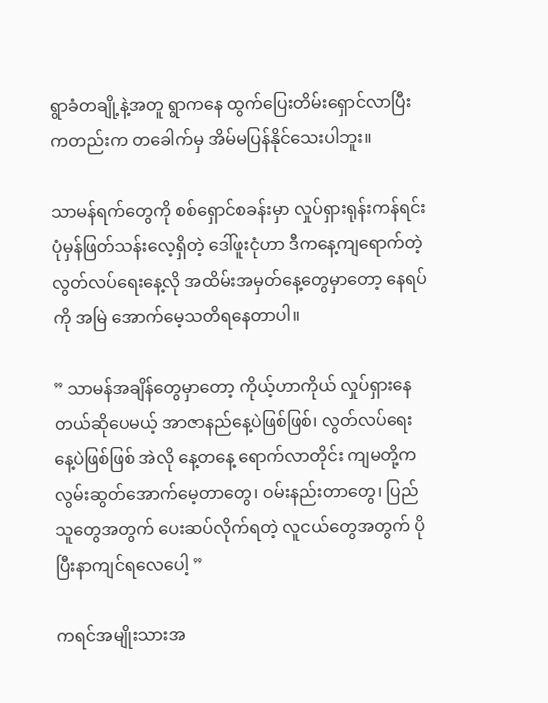ရွာခံတချို့နဲ့အတူ ရွာကနေ ထွက်ပြေးတိမ်းရှောင်လာပြီးကတည်းက တခေါက်မှ အိမ်မပြန်နိုင်သေးပါဘူး။

သာမန်ရက်တွေကို စစ်ရှောင်စခန်းမှာ လှုပ်ရှားရုန်းကန်ရင်း ပုံမှန်ဖြတ်သန်းလေ့ရှိတဲ့ ဒေါ်ဖူးငုံဟာ ဒီကနေ့ကျရောက်တဲ့ လွတ်လပ်ရေးနေ့လို အထိမ်းအမှတ်နေ့တွေမှာတော့ နေရပ်ကို အမြဲ အောက်မေ့သတိရနေတာပါ။

” သာမန်အချိန်တွေမှာတော့ ကိုယ့်ဟာကိုယ် လှုပ်ရှားနေတယ်ဆိုပေမယ့် အာဇာနည်နေ့ပဲဖြစ်ဖြစ်၊ လွတ်လပ်ရေးနေ့ပဲဖြစ်ဖြစ် အဲလို နေ့တနေ့ ရောက်လာတိုင်း ကျမတို့က လွမ်းဆွတ်အောက်မေ့တာတွေ၊ ဝမ်းနည်းတာတွေ၊ ပြည်သူတွေအတွက် ပေးဆပ်လိုက်ရတဲ့ လူငယ်တွေအတွက် ပိုပြီးနာကျင်ရလေပေါ့ ”

ကရင်အမျိုးသားအ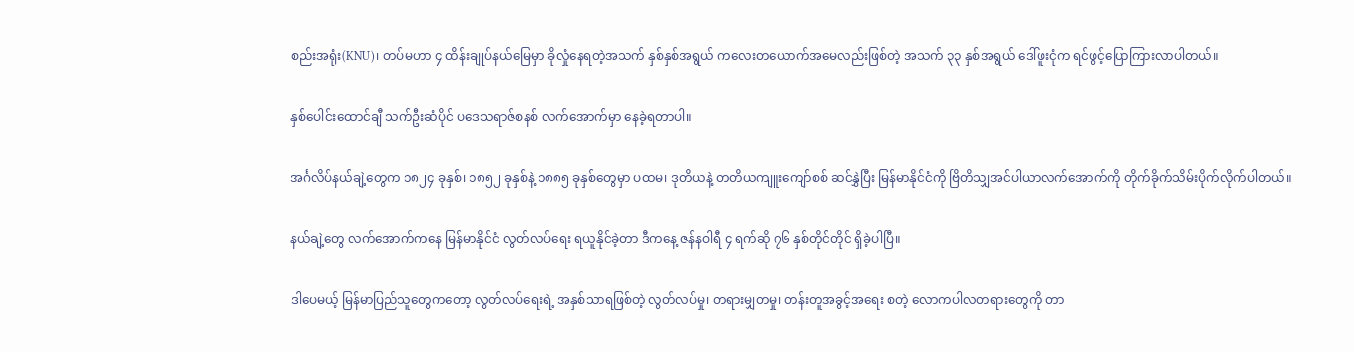စည်းအရုံး(KNU)၊ တပ်မဟာ ၄ ထိန်းချုပ်နယ်မြေမှာ ခိုလှုံနေရတဲ့အသက် နှစ်နှစ်အရွယ် ကလေးတယောက်အမေလည်းဖြစ်တဲ့ အသက် ၃၃ နှစ်အရွယ် ဒေါ်ဖူးငုံက ရင်ဖွင့်ပြောကြားလာပါတယ်။

နှစ်ပေါင်းထောင်ချီ သက်ဦးဆံပိုင် ပဒေသရာဇ်စနစ် လက်အောက်မှာ နေခဲ့ရတာပါ။

အင်္ဂလိပ်နယ်ချဲ့တွေက ၁၈၂၄ ခုနှစ်၊ ၁၈၅၂ ခုနှစ်နဲ့ ၁၈၈၅ ခုနှစ်တွေမှာ ပထမ၊ ဒုတိယနဲ့ တတိယကျူးကျော်စစ် ဆင်နွှဲပြီး မြန်မာနိုင်ငံကို ဗြိတိသျှအင်ပါယာလက်အောက်ကို တိုက်ခိုက်သိမ်းပိုက်လိုက်ပါတယ်။

နယ်ချဲ့တွေ လက်အောက်ကနေ မြန်မာနိုင်ငံ လွတ်လပ်ရေး ရယူနိုင်ခဲ့တာ ဒီကနေ့ ဇန်နဝါရီ ၄ ရက်ဆို ၇၆ နှစ်တိုင်တိုင် ရှိခဲ့ပါပြီ။

ဒါပေမယ့် မြန်မာပြည်သူတွေကတော့ လွတ်လပ်ရေးရဲ့ အနှစ်သာရဖြစ်တဲ့ လွတ်လပ်မှု၊ တရားမျှတမှု၊ တန်းတူအခွင့်အရေး စတဲ့ လောကပါလတရားတွေကို တာ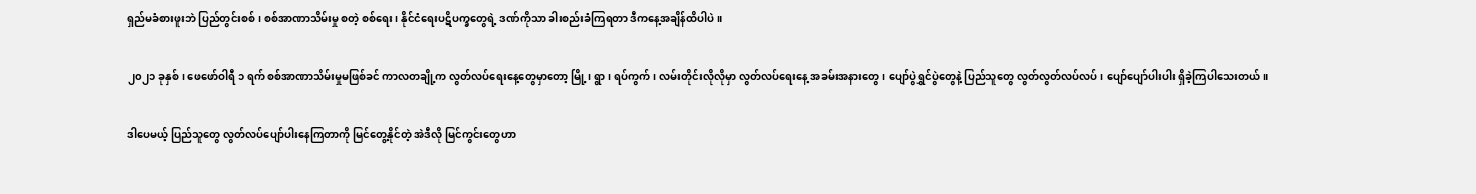ရှည်မခံစားဖူးဘဲ ပြည်တွင်းစစ်၊ စစ်အာဏာသိမ်းမှု စတဲ့ စစ်ရေး၊ နိုင်ငံရေးပဋိပက္ခတွေရဲ့ ဒဏ်ကိုသာ ခါးစည်းခံကြရတာ ဒီကနေ့အချိန်ထိပါပဲ။

၂၀၂၁ ခုနှစ်၊ ဖေဖော်ဝါရီ ၁ ရက် စစ်အာဏာသိမ်းမှုမဖြစ်ခင် ကာလတချို့က လွတ်လပ်ရေးနေ့တွေမှာတော့ မြို့၊ ရွာ၊ ရပ်ကွက်၊ လမ်းတိုင်းလိုလိုမှာ လွတ်လပ်ရေးနေ့ အခမ်းအနားတွေ၊ ပျော်ပွဲရွှင်ပွဲတွေနဲ့ ပြည်သူတွေ လွတ်လွတ်လပ်လပ်၊ ပျော်ပျော်ပါးပါး ရှိခဲ့ကြပါသေးတယ်။

ဒါပေမယ့် ပြည်သူတွေ လွတ်လပ်ပျော်ပါးနေကြတာကို မြင်တွေ့နိုင်တဲ့ အဲဒီလို မြင်ကွင်းတွေဟာ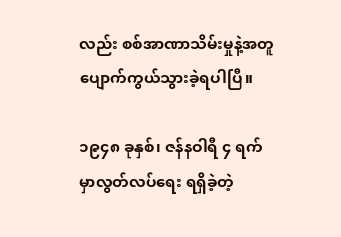လည်း စစ်အာဏာသိမ်းမှုနဲ့အတူ ပျောက်ကွယ်သွားခဲ့ရပါပြီ။

၁၉၄၈ ခုနှစ်၊ ဇန်နဝါရီ ၄ ရက်မှာလွတ်လပ်ရေး ရရှိခဲ့တဲ့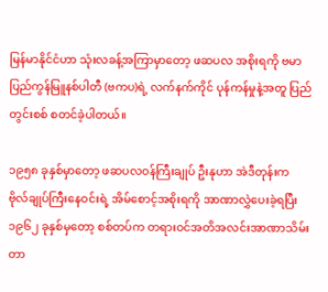မြန်မာနိုင်ငံဟာ သုံးလခန့်အကြာမှာတော့ ဖဆပလ အစိုးရကို ဗမာပြည်ကွန်မြူနစ်ပါတီ (ဗကပ)ရဲ့ လက်နက်ကိုင် ပုန်ကန်မှုနဲ့အတူ ပြည်တွင်းစစ် စတင်ခဲ့ပါတယ်။

၁၉၅၈ ခုနှစ်မှာတော့ ဖဆပလဝန်ကြီးချုပ် ဦးနုဟာ အဲဒီတုန်းက ဗိုလ်ချုပ်ကြီးနေဝင်းရဲ့ အိမ်စောင့်အစိုးရကို အာဏာလွှဲပေးခဲ့ရပြီး ၁၉၆၂ ခုနှစ်မှတော့ စစ်တပ်က တရားဝင်အတိအလင်းအာဏာသိမ်းတာ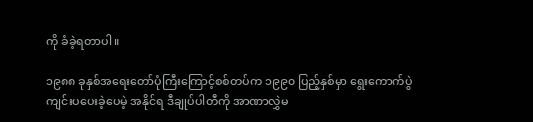ကို ခံခဲ့ရတာပါ။

၁၉၈၈ ခုနှစ်အရေးတော်ပုံကြီးကြောင့်စစ်တပ်က ၁၉၉၀ ပြည့်နှစ်မှာ ရွေးကောက်ပွဲ ကျင်းပပေးခဲ့ပေမဲ့ အနိုင်ရ ဒီချုပ်ပါတီကို အာဏာလွှဲမ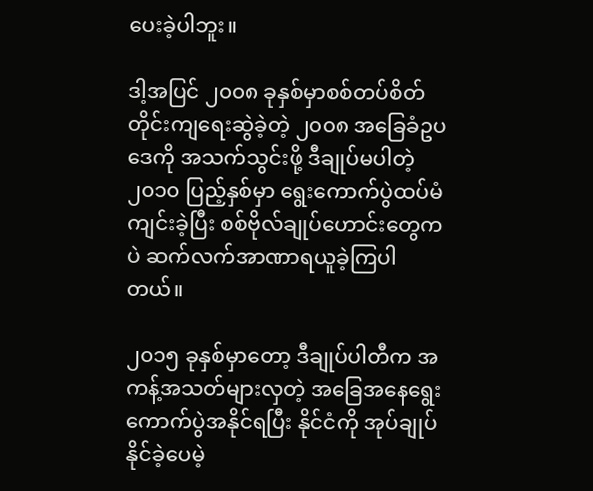ပေးခဲ့ပါဘူး။

ဒါ့အပြင် ၂၀၀၈ ခုနှစ်မှာစစ်တပ်စိတ်တိုင်းကျရေးဆွဲခဲ့တဲ့ ၂၀၀၈ အခြေခံဥပဒေကို အသက်သွင်းဖို့ ဒီချုပ်မပါတဲ့ ၂၀၁၀ ပြည့်နှစ်မှာ ရွေးကောက်ပွဲထပ်မံကျင်းခဲ့ပြီး စစ်ဗိုလ်ချုပ်ဟောင်းတွေကပဲ ဆက်လက်အာဏာရယူခဲ့ကြပါတယ်။

၂၀၁၅ ခုနှစ်မှာတော့ ဒီချုပ်ပါတီက အကန့်အသတ်များလှတဲ့ အခြေအနေရွေးကောက်ပွဲအနိုင်ရပြီး နိုင်ငံကို အုပ်ချုပ်နိုင်ခဲ့ပေမဲ့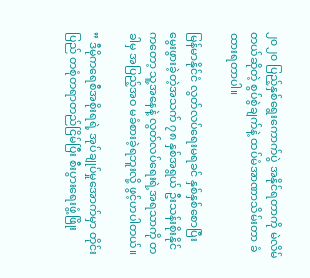၂၀၂၀ ပြည့်နှစ်ရွေးကောက်ပွဲ အနိုင်ရတာကို မဲလိမ်တယ်ဆိုတဲ့ စွပ်စွဲချက်နဲ့ ထပ်မံအာဏာသိမ်းတာ ခံထားရတာပါ။

မြန်မာနိုင်ငံ လွတ်လပ်ရေးမရခင် နှစ်နှစ်စောပြီး မွေးဖွားခဲ့တဲ့အသက် ၇၈ နှစ်အရွယ် ဦးသန်းစိုးနိုင်ကတော့ သူ့အနေနဲ့ လွတ်လပ်ရေးရဲ့အရသာကို တခါမှ အပြည့်အဝ မခံစားခဲ့ရဘူးလို့ ဖွင့်ဟပါတယ်။

” ဒီမိုကရေစီအစိုးရရဲ့ အုပ်ချုပ်မှုအောက်မှာ တိုင်းပြည် တစုံတရာတည်ငြိမ်ပြီး စီးပွားရေးဖွံ့ဖြိုး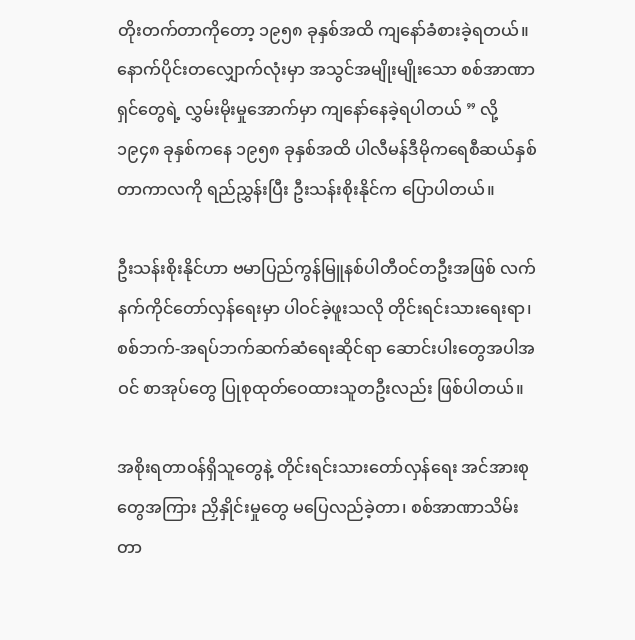တိုးတက်တာကိုတော့ ၁၉၅၈ ခုနှစ်အထိ ကျနော်ခံစားခဲ့ရတယ်။ နောက်ပိုင်းတလျှောက်လုံးမှာ အသွင်အမျိုးမျိုးသော စစ်အာဏာရှင်တွေရဲ့ လွှမ်းမိုးမှုအောက်မှာ ကျနော်နေခဲ့ရပါတယ် ” လို့ ၁၉၄၈ ခုနှစ်ကနေ ၁၉၅၈ ခုနှစ်အထိ ပါလီမန်ဒီမိုကရေစီဆယ်နှစ်တာကာလကို ရည်ညွှန်းပြီး ဦးသန်းစိုးနိုင်က ပြောပါတယ်။

ဦးသန်းစိုးနိုင်ဟာ ဗမာပြည်ကွန်မြူနစ်ပါတီဝင်တဦးအဖြစ် လက်နက်ကိုင်တော်လှန်ရေးမှာ ပါဝင်ခဲ့ဖူးသလို တိုင်းရင်းသားရေးရာ၊ စစ်ဘက်-အရပ်ဘက်ဆက်ဆံရေးဆိုင်ရာ ဆောင်းပါးတွေအပါအဝင် စာအုပ်တွေ ပြုစုထုတ်ဝေထားသူတဦးလည်း ဖြစ်ပါတယ်။

အစိုးရတာဝန်ရှိသူတွေနဲ့ တိုင်းရင်းသားတော်လှန်ရေး အင်အားစုတွေအကြား ညှိနှိုင်းမှုတွေ မပြေလည်ခဲ့တာ၊ စစ်အာဏာသိမ်းတာ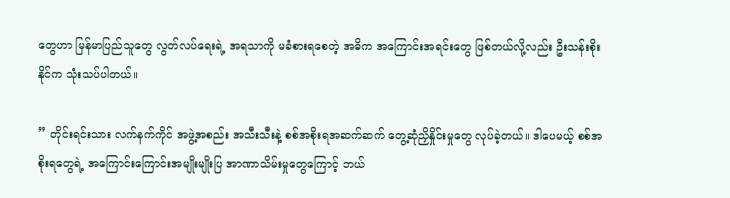တွေဟာ မြန်မာပြည်သူတွေ လွတ်လပ်ရေးရဲ့ အရသာကို မခံစားရစေတဲ့ အဓိက အကြောင်းအရင်းတွေ ဖြစ်တယ်လို့လည်း ဦးသန်းစိုးနိုင်က သုံးသပ်ပါတယ်။

” တိုင်းရင်းသား လက်နက်ကိုင် အဖွဲ့အစည်း အသီးသီးနဲ့ စစ်အစိုးရအဆက်ဆက် တွေ့ဆုံညှိနှိုင်းမှုတွေ လုပ်ခဲ့တယ်။ ဒါပေမယ့် စစ်အစိုးရတွေရဲ့ အကြောင်းကြောင်းအမျိုးမျိုးပြ အာဏာသိမ်းမှုတွေကြောင့် ဘယ်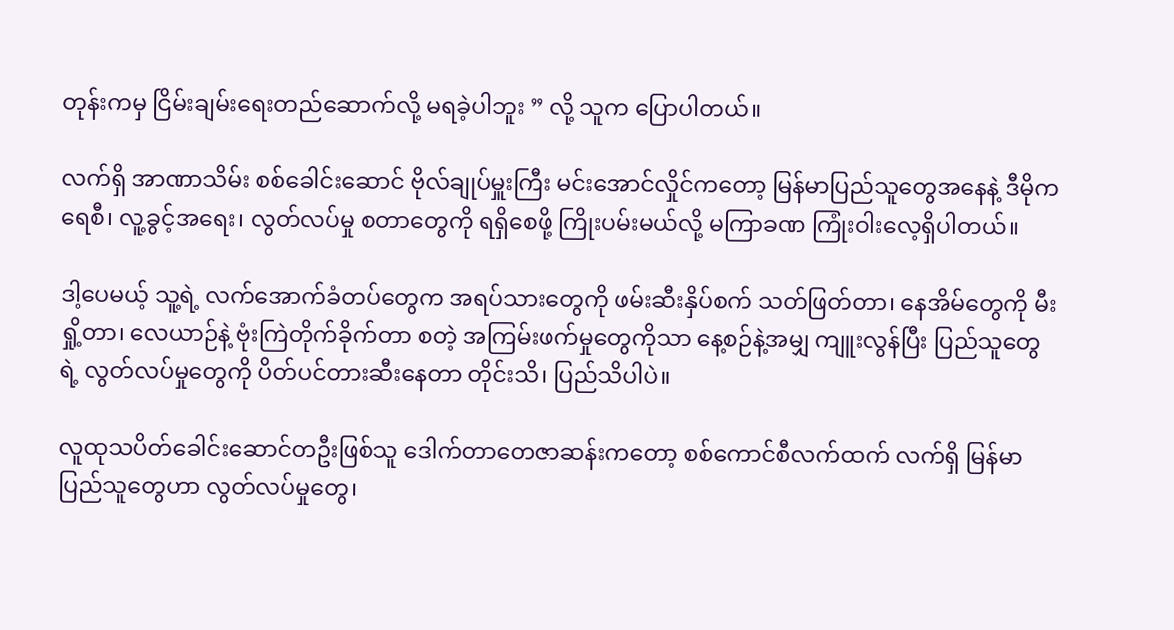တုန်းကမှ ငြိမ်းချမ်းရေးတည်ဆောက်လို့ မရခဲ့ပါဘူး ” လို့ သူက ပြောပါတယ်။

လက်ရှိ အာဏာသိမ်း စစ်ခေါင်းဆောင် ဗိုလ်ချုပ်မှူးကြီး မင်းအောင်လှိုင်ကတော့ မြန်မာပြည်သူတွေအနေနဲ့ ဒီမိုကရေစီ၊ လူ့ခွင့်အရေး၊ လွတ်လပ်မှု စတာတွေကို ရရှိစေဖို့ ကြိုးပမ်းမယ်လို့ မကြာခဏ ကြုံးဝါးလေ့ရှိပါတယ်။

ဒါ့ပေမယ့် သူ့ရဲ့ လက်အောက်ခံတပ်တွေက အရပ်သားတွေကို ဖမ်းဆီးနှိပ်စက် သတ်ဖြတ်တာ၊ နေအိမ်တွေကို မီးရှို့တာ၊ လေယာဉ်နဲ့ ဗုံးကြဲတိုက်ခိုက်တာ စတဲ့ အကြမ်းဖက်မှုတွေကိုသာ နေ့စဉ်နဲ့အမျှ ကျူးလွန်ပြီး ပြည်သူတွေရဲ့ လွတ်လပ်မှုတွေကို ပိတ်ပင်တားဆီးနေတာ တိုင်းသိ၊ ပြည်သိပါပဲ။

လူထုသပိတ်ခေါင်းဆောင်တဦးဖြစ်သူ ဒေါက်တာတေဇာဆန်းကတော့ စစ်ကောင်စီလက်ထက် လက်ရှိ မြန်မာပြည်သူတွေဟာ လွတ်လပ်မှုတွေ၊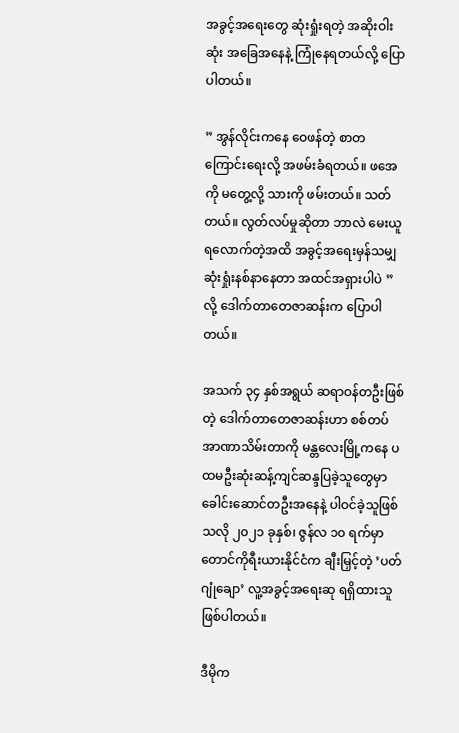အခွင့်အရေးတွေ ဆုံးရှုံးရတဲ့ အဆိုးဝါးဆုံး အခြေအနေနဲ့ ကြုံနေရတယ်လို့ ပြောပါတယ်။

” အွန်လိုင်းကနေ ဝေဖန်တဲ့ စာတကြောင်းရေးလို့ အဖမ်းခံရတယ်။ ဖအေကို မတွေ့လို့ သားကို ဖမ်းတယ်။ သတ်တယ်။ လွတ်လပ်မှုဆိုတာ ဘာလဲ မေးယူရလောက်တဲ့အထိ အခွင့်အရေးမှန်သမျှ ဆုံးရှုံးနစ်နာနေတာ အထင်အရှားပါပဲ ” လို့ ဒေါက်တာတေဇာဆန်းက ပြောပါတယ်။

အသက် ၃၄ နှစ်အရွယ် ဆရာဝန်တဦးဖြစ်တဲ့ ဒေါက်တာတေဇာဆန်းဟာ စစ်တပ်အာဏာသိမ်းတာကို မန္တလေးမြို့ကနေ ပထမဦးဆုံးဆန့်ကျင်ဆန္ဒပြခဲ့သူတွေမှာ ခေါင်းဆောင်တဦးအနေနဲ့ ပါဝင်ခဲ့သူဖြစ်သလို ၂၀၂၁ ခုနှစ်၊ ဇွန်လ ၁၀ ရက်မှာ တောင်ကိုရီးယားနိုင်ငံက ချီးမြှင့်တဲ့ ’ပတ်ဂျုံချော’ လူ့အခွင့်အရေးဆု ရရှိထားသူ ဖြစ်ပါတယ်။

ဒီမိုက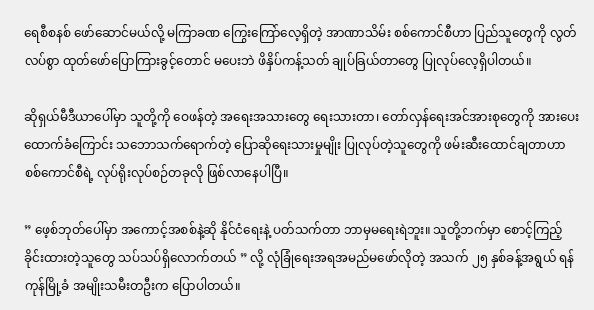ရေစီစနစ် ဖော်ဆောင်မယ်လို့ မကြာခဏ ကြွေးကြော်လေ့ရှိတဲ့ အာဏာသိမ်း စစ်ကောင်စီဟာ ပြည်သူတွေကို လွတ်လပ်စွာ ထုတ်ဖော်ပြောကြားခွင့်တောင် မပေးဘဲ ဖိနှိပ်ကန့်သတ် ချုပ်ခြယ်တာတွေ ပြုလုပ်လေ့ရှိပါတယ်။

ဆိုရှယ်မီဒီယာပေါ်မှာ သူတို့ကို ဝေဖန်တဲ့ အရေးအသားတွေ ရေးသားတာ၊ တော်လှန်ရေးအင်အားစုတွေကို အားပေးထောက်ခံကြောင်း သဘောသက်ရောက်တဲ့ ပြောဆိုရေးသားမှုမျိုး ပြုလုပ်တဲ့သူတွေကို ဖမ်းဆီးထောင်ချတာဟာ စစ်ကောင်စီရဲ့ လုပ်ရိုးလုပ်စဉ်တခုလို ဖြစ်လာနေပါပြီ။

” ဖေ့စ်ဘုတ်ပေါ်မှာ အကောင့်အစစ်နဲ့ဆို နိုင်ငံရေးနဲ့ ပတ်သက်တာ ဘာမှမရေးရဲဘူး။ သူတို့ဘက်မှာ စောင့်ကြည့်ခိုင်းထားတဲ့သူတွေ သပ်သပ်ရှိလောက်တယ် ” လို့ လုံခြုံရေးအရအမည်မဖော်လိုတဲ့ အသက် ၂၅ နှစ်ခန့်အရွယ် ရန်ကုန်မြို့ခံ အမျိုးသမီးတဦးက ပြောပါတယ်။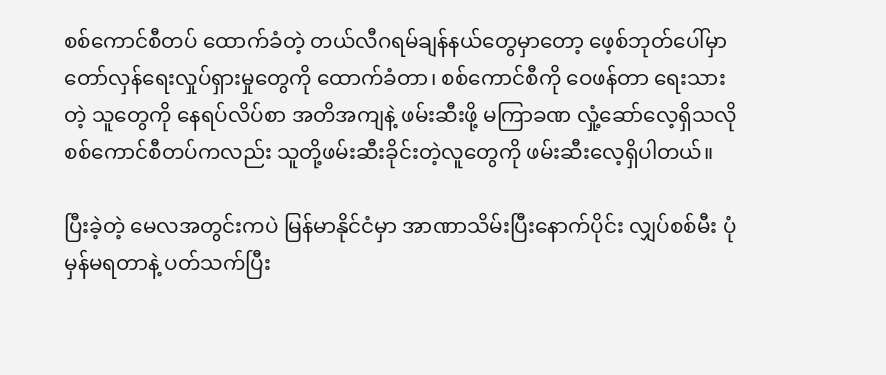စစ်ကောင်စီတပ် ထောက်ခံတဲ့ တယ်လီဂရမ်ချန်နယ်တွေမှာတော့ ဖေ့စ်ဘုတ်ပေါ်မှာ တော်လှန်ရေးလှုပ်ရှားမှုတွေကို ထောက်ခံတာ၊ စစ်ကောင်စီကို ဝေဖန်တာ ရေးသားတဲ့ သူတွေကို နေရပ်လိပ်စာ အတိအကျနဲ့ ဖမ်းဆီးဖို့ မကြာခဏ လှုံ့ဆော်လေ့ရှိသလို စစ်ကောင်စီတပ်ကလည်း သူတို့ဖမ်းဆီးခိုင်းတဲ့လူတွေကို ဖမ်းဆီးလေ့ရှိပါတယ်။

ပြီးခဲ့တဲ့ မေလအတွင်းကပဲ မြန်မာနိုင်ငံမှာ အာဏာသိမ်းပြီးနောက်ပိုင်း လျှပ်စစ်မီး ပုံမှန်မရတာနဲ့ ပတ်သက်ပြီး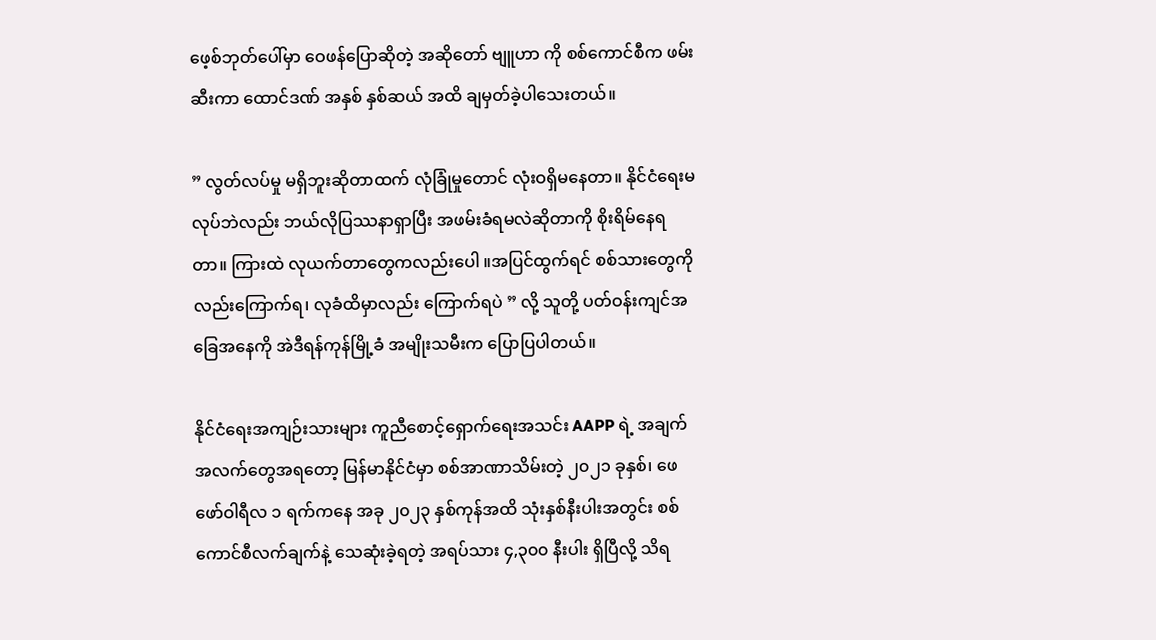ဖေ့စ်ဘုတ်ပေါ်မှာ ဝေဖန်ပြောဆိုတဲ့ အဆိုတော် ဗျူဟာ ကို စစ်ကောင်စီက ဖမ်းဆီးကာ ထောင်ဒဏ် အနှစ် နှစ်ဆယ် အထိ ချမှတ်ခဲ့ပါသေးတယ်။

” လွတ်လပ်မှု မရှိဘူးဆိုတာထက် လုံခြုံမှုတောင် လုံးဝရှိမနေတာ။ နိုင်ငံရေးမလုပ်ဘဲလည်း ဘယ်လိုပြဿနာရှာပြီး အဖမ်းခံရမလဲဆိုတာကို စိုးရိမ်နေရတာ။ ကြားထဲ လုယက်တာတွေကလည်းပေါ ။အပြင်ထွက်ရင် စစ်သားတွေကိုလည်းကြောက်ရ၊ လုခံထိမှာလည်း ကြောက်ရပဲ ” လို့ သူတို့ ပတ်ဝန်းကျင်အခြေအနေကို အဲဒီရန်ကုန်မြို့ခံ အမျိုးသမီးက ပြောပြပါတယ်။

နိုင်ငံရေးအကျဉ်းသားများ ကူညီစောင့်ရှောက်ရေးအသင်း AAPP ရဲ့ အချက်အလက်တွေအရတော့ မြန်မာနိုင်ငံမှာ စစ်အာဏာသိမ်းတဲ့ ၂၀၂၁ ခုနှစ်၊ ဖေဖော်ဝါရီလ ၁ ရက်ကနေ အခု ၂၀၂၃ နှစ်ကုန်အထိ သုံးနှစ်နီးပါးအတွင်း စစ်ကောင်စီလက်ချက်နဲ့ သေဆုံးခဲ့ရတဲ့ အရပ်သား ၄,၃၀၀ နီးပါး ရှိပြီလို့ သိရ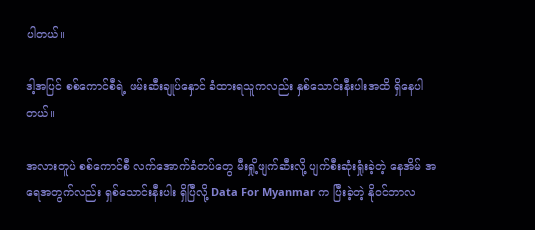ပါတယ်။

ဒါ့အပြင် စစ်ကောင်စီရဲ့ ဖမ်းဆီးချုပ်နှောင် ခံထားရသူကလည်း နှစ်သောင်းနီးပါးအထိ ရှိနေပါတယ်။

အလားတူပဲ စစ်ကောင်စီ လက်အောက်ခံတပ်တွေ မီးရှို့ဖျက်ဆီးလို့ ပျက်စီးဆုံးရှုံးခဲ့တဲ့ နေအိမ် အရေအတွက်လည်း ရှစ်သောင်းနီးပါး ရှိပြီလို့ Data For Myanmar က ပြီးခဲ့တဲ့ နိုဝင်ဘာလ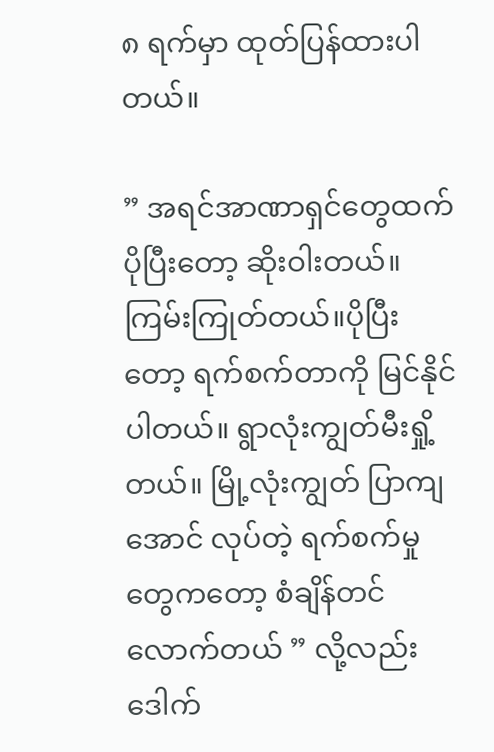၈ ရက်မှာ ထုတ်ပြန်ထားပါတယ်။

” အရင်အာဏာရှင်တွေထက် ပိုပြီးတော့ ဆိုးဝါးတယ်။ ကြမ်းကြုတ်တယ်။ပိုပြီးတော့ ရက်စက်တာကို မြင်နိုင်ပါတယ်။ ရွာလုံးကျွတ်မီးရှို့တယ်။ မြို့လုံးကျွတ် ပြာကျအောင် လုပ်တဲ့ ရက်စက်မှုတွေကတော့ စံချိန်တင်လောက်တယ် ” လို့လည်း ဒေါက်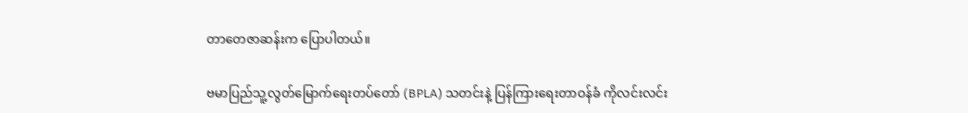တာတေဇာဆန်းက ပြောပါတယ်။

ဗမာပြည်သူ့လွတ်မြောက်ရေးတပ်တော် (BPLA) သတင်းနဲ့ ပြန်ကြားရေးတာဝန်ခံ ကိုလင်းလင်း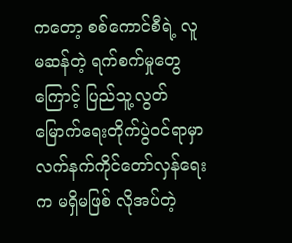ကတော့ စစ်ကောင်စီရဲ့ လူမဆန်တဲ့ ရက်စက်မှုတွေကြောင့် ပြည်သူ့လွတ်မြောက်ရေးတိုက်ပွဲဝင်ရာမှာ လက်နက်ကိုင်တော်လှန်ရေးက မရှိမဖြစ် လိုအပ်တဲ့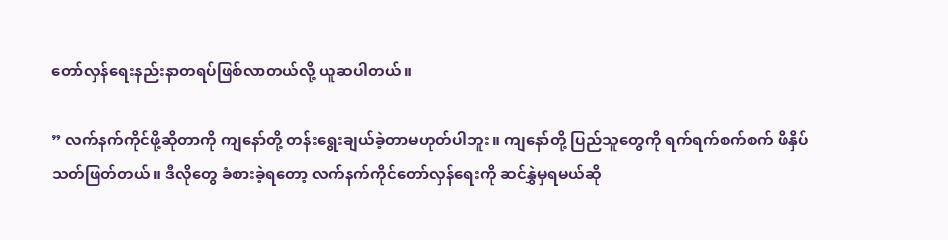တော်လှန်ရေးနည်းနာတရပ်ဖြစ်လာတယ်လို့ ယူဆပါတယ်။

” လက်နက်ကိုင်ဖို့ဆိုတာကို ကျနော်တို့ တန်းရွေးချယ်ခဲ့တာမဟုတ်ပါဘူး။ ကျနော်တို့ ပြည်သူတွေကို ရက်ရက်စက်စက် ဖိနှိပ်သတ်ဖြတ်တယ်။ ဒီလိုတွေ ခံစားခဲ့ရတော့ လက်နက်ကိုင်တော်လှန်ရေးကို ဆင်နွှဲမှရမယ်ဆို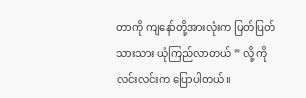တာကို ကျနော်တို့အားလုံးက ပြတ်ပြတ်သားသား ယုံကြည်လာတယ် ” လို့ ကိုလင်းလင်းက ပြောပါတယ်။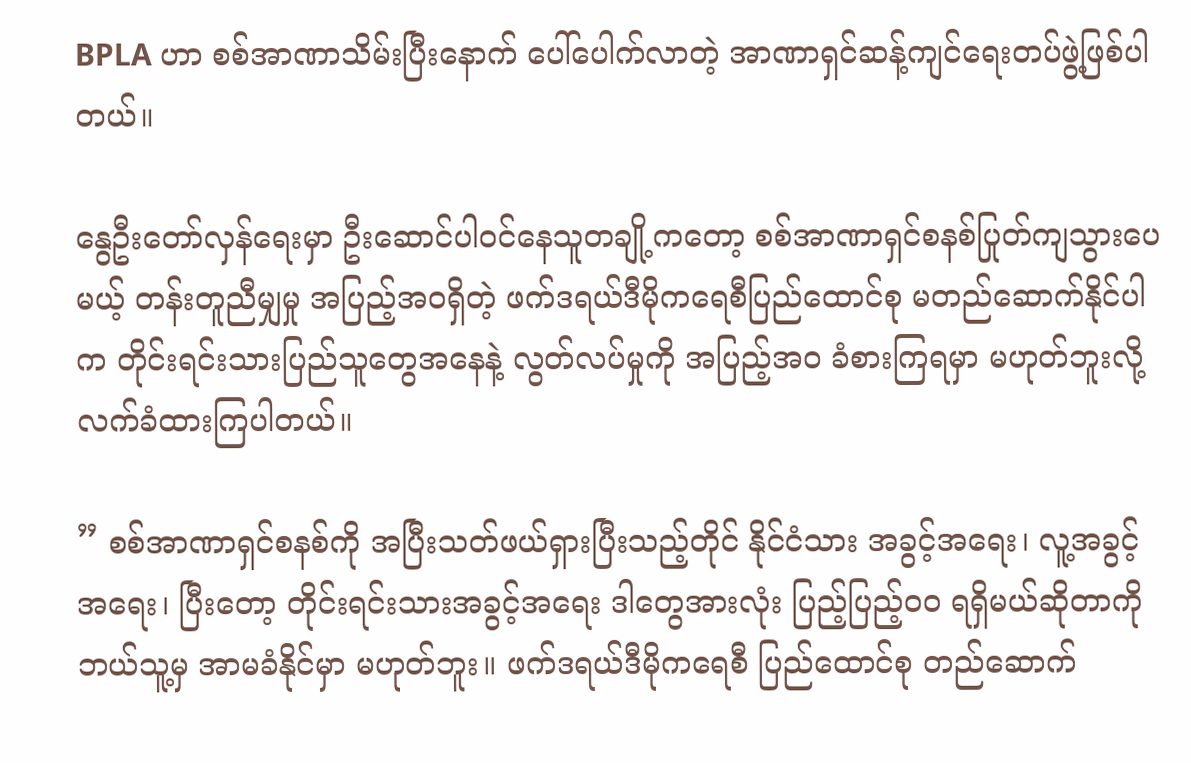BPLA ဟာ စစ်အာဏာသိမ်းပြီးနောက် ပေါ်ပေါက်လာတဲ့ အာဏာရှင်ဆန့်ကျင်ရေးတပ်ဖွဲ့ဖြစ်ပါတယ်။

နွေဦးတော်လှန်ရေးမှာ ဦးဆောင်ပါဝင်နေသူတချို့ကတော့ စစ်အာဏာရှင်စနစ်ပြုတ်ကျသွားပေမယ့် တန်းတူညီမျှမှု အပြည့်အဝရှိတဲ့ ဖက်ဒရယ်ဒီမိုကရေစီပြည်ထောင်စု မတည်ဆောက်နိုင်ပါက တိုင်းရင်းသားပြည်သူတွေအနေနဲ့ လွတ်လပ်မှုကို အပြည့်အဝ ခံစားကြရမှာ မဟုတ်ဘူးလို့ လက်ခံထားကြပါတယ်။

” စစ်အာဏာရှင်စနစ်ကို အပြီးသတ်ဖယ်ရှားပြီးသည့်တိုင် နိုင်ငံသား အခွင့်အရေး၊ လူ့အခွင့်အရေး၊ ပြီးတော့ တိုင်းရင်းသားအခွင့်အရေး ဒါတွေအားလုံး ပြည့်ပြည့်ဝဝ ရရှိမယ်ဆိုတာကို ဘယ်သူ့မှ အာမခံနိုင်မှာ မဟုတ်ဘူး။ ဖက်ဒရယ်ဒီမိုကရေစီ ပြည်ထောင်စု တည်ဆောက်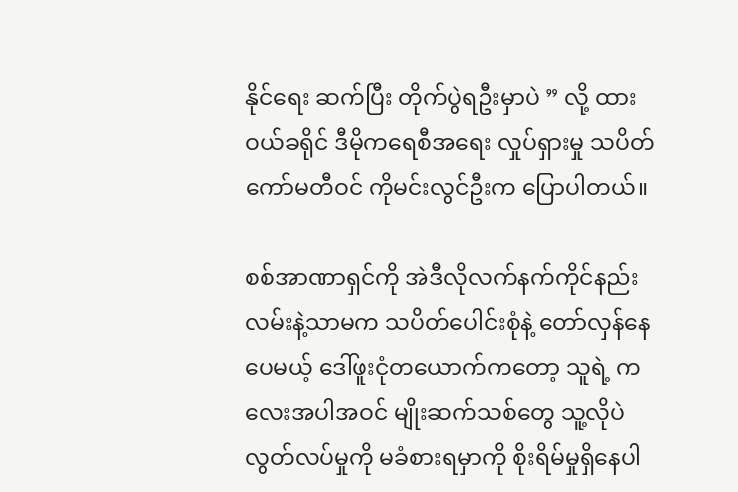နိုင်ရေး ဆက်ပြီး တိုက်ပွဲရဦးမှာပဲ ” လို့ ထားဝယ်ခရိုင် ဒီမိုကရေစီအရေး လှုပ်ရှားမှု သပိတ်ကော်မတီဝင် ကိုမင်းလွင်ဦးက ပြောပါတယ်။

စစ်အာဏာရှင်ကို အဲဒီလိုလက်နက်ကိုင်နည်းလမ်းနဲ့သာမက သပိတ်ပေါင်းစုံနဲ့ တော်လှန်နေပေမယ့် ဒေါ်ဖူးငုံတယောက်ကတော့ သူရဲ့ ကလေးအပါအဝင် မျိုးဆက်သစ်တွေ သူ့လိုပဲ လွတ်လပ်မှုကို မခံစားရမှာကို စိုးရိမ်မှုရှိနေပါ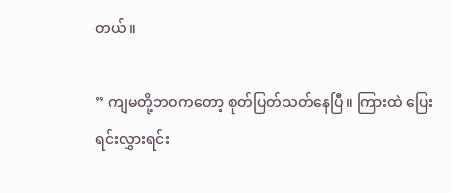တယ်။

” ကျမတို့ဘဝကတော့ စုတ်ပြတ်သတ်နေပြီ။ ကြားထဲ ပြေးရင်းလွှားရင်း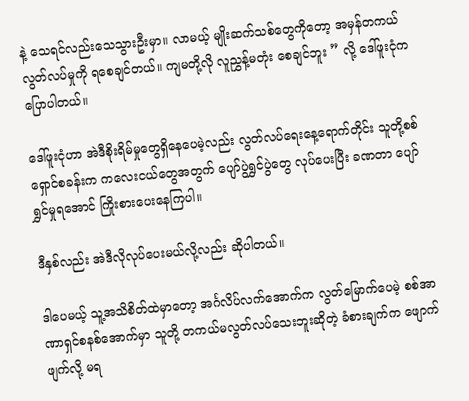နဲ့ သေရင်လည်းသေသွားဦးမှာ။ လာမယ့် မျိုးဆက်သစ်တွေကိုတော့ အမှန်တကယ်လွတ်လပ်မှုကို ရစေချင်တယ်။ ကျမတို့လို လူညွှန့်မတုံး စေချင်ဘူး ” လို့ ဒေါ်ဖူးငုံက ပြောပါတယ်။

ဒေါ်ဖူးငုံဟာ အဲဒီစိုးရိမ်မှုတွေရှိနေပေမဲ့လည်း လွတ်လပ်ရေးနေ့ရောက်တိုင်း သူတို့စစ်ရှောင်စခန်းက ကလေးငယ်တွေအတွက် ပျော်ပွဲရွှင်ပွဲတွေ လုပ်ပေးပြီး ခဏတာ ပျော်ရွှင်မှုရအောင် ကြိုးစားပေးနေကြပါ။

ဒီနှစ်လည်း အဲဒီလိုလုပ်ပေးမယ်လို့လည်း ဆိုပါတယ်။

ဒါပေမယ့် သူ့အသိစိတ်ထဲမှာတော့ အင်္ဂလိပ်လက်အောက်က လွတ်မြောက်ပေမဲ့ စစ်အာဏာရှင်စနစ်အောက်မှာ သူတို့ တကယ်မလွတ်လပ်သေးဘူးဆိုတဲ့ ခံစားချက်က ဖျောက်ဖျက်လို့ မရ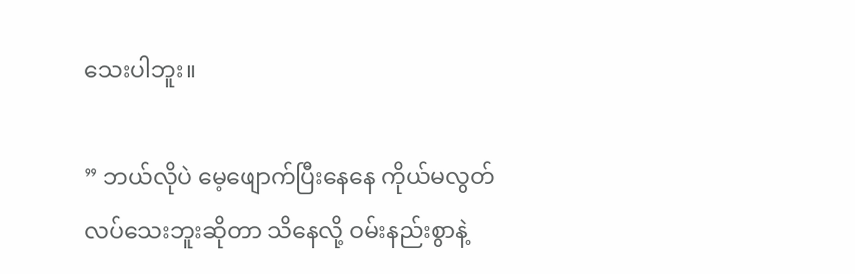သေးပါဘူး။

” ဘယ်လိုပဲ မေ့ဖျောက်ပြီးနေနေ ကိုယ်မလွတ်လပ်သေးဘူးဆိုတာ သိနေလို့ ဝမ်းနည်းစွာနဲ့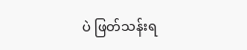ပဲ ဖြတ်သန်းရ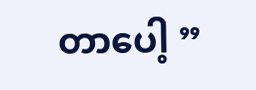တာပေါ့ ”